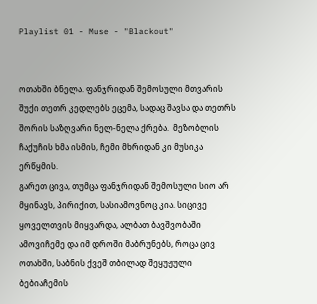Playlist 01 - Muse - "Blackout"


ოთახში ბნელა. ფანჯრიდან შემოსული მთვარის შუქი თეთრ კედლებს ეცემა, სადაც შავსა და თეთრს შორის საზღვარი ნელ-ნელა ქრება.  მეზობლის ჩაქუჩის ხმა ისმის, ჩემი მხრიდან კი მუსიკა ერწყმის.
გარეთ ცივა, თუმცა ფანჯრიდან შემოსული სიო არ მყინავს, პირიქით, სასიამოვნოც კია. სიცივე ყოველთვის მიყვარდა, ალბათ ბავშვობაში ამოვიჩემე და იმ დროში მაბრუნებს, როცა ცივ ოთახში, საბნის ქვეშ თბილად შეყუჟული ბებიაჩემის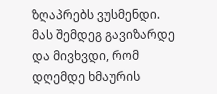ზღაპრებს ვუსმენდი.
მას შემდეგ გავიზარდე და მივხვდი, რომ დღემდე ხმაურის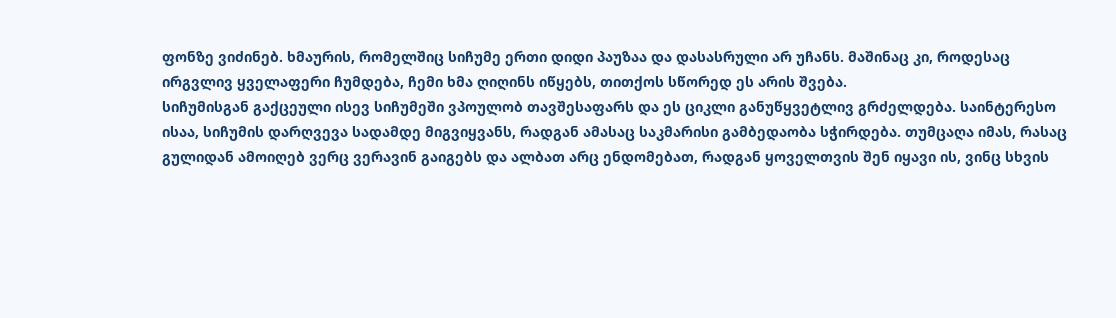ფონზე ვიძინებ. ხმაურის, რომელშიც სიჩუმე ერთი დიდი პაუზაა და დასასრული არ უჩანს. მაშინაც კი, როდესაც ირგვლივ ყველაფერი ჩუმდება, ჩემი ხმა ღიღინს იწყებს, თითქოს სწორედ ეს არის შვება.
სიჩუმისგან გაქცეული ისევ სიჩუმეში ვპოულობ თავშესაფარს და ეს ციკლი განუწყვეტლივ გრძელდება. საინტერესო ისაა, სიჩუმის დარღვევა სადამდე მიგვიყვანს, რადგან ამასაც საკმარისი გამბედაობა სჭირდება. თუმცაღა იმას, რასაც გულიდან ამოიღებ ვერც ვერავინ გაიგებს და ალბათ არც ენდომებათ, რადგან ყოველთვის შენ იყავი ის, ვინც სხვის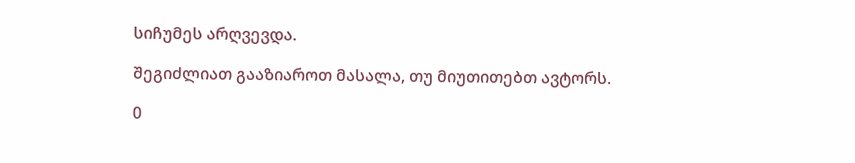სიჩუმეს არღვევდა.

შეგიძლიათ გააზიაროთ მასალა, თუ მიუთითებთ ავტორს.

0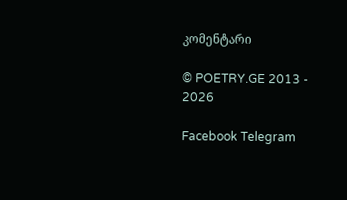კომენტარი

© POETRY.GE 2013 - 2026

Facebook Telegram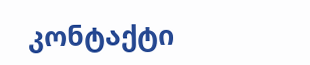კონტაქტი